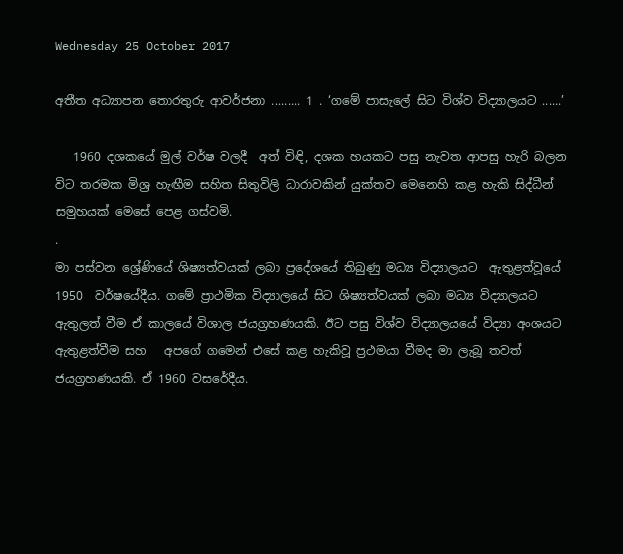Wednesday 25 October 2017

අතීත අධ්‍යාපන තොරතුරු ආවර්ජනා ......... 1 . ‘ගමේ පාසැලේ සිට විශ්ව විද්‍යාලයට ......’

   1960 දශකයේ මුල් වර්ෂ වලදී  අත් විඳි, දශක හයකට පසු නැවත ආපසු හැරි බලන විට තරමක මිශ්‍ර හැඟීම සහිත සිතුවිලි ධාරාවකින් යුක්තව මෙනෙහි කළ හැකි සිද්ධීන් සමුහයක්‌ මෙසේ පෙළ ගස්වමි.
.
මා පස්වන ශ්‍රේණියේ ශිෂ්‍යත්වයක් ලබා ප්‍රදේශයේ තිබුණු මධ්‍ය විද්‍යාලයට  ඇතුළත්වූයේ 1950  වර්ෂයේදීය. ගමේ ප්‍රාථමික විද්‍යාලයේ සිට ශිෂ්‍යත්වයක් ලබා මධ්‍ය විද්‍යාලයට ඇතුලත් වීම ඒ කාලයේ විශාල ජයග්‍රහණයකි. ඊට පසු විශ්ව විද්‍යාලයයේ විද්‍යා අංශයට ඇතුළත්වීම සහ   අපගේ ගමෙන් එසේ කළ හැකිවූ ප්‍රථමයා වීමද මා ලැබූ තවත් ජයග්‍රහණයකි. ඒ 1960 වසරේදීය.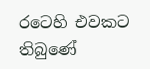රටෙහි එවකට තිබුණේ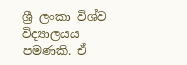ශ්‍රී ලංකා විශ්ව විද්‍යාලයය පමණකි. ඒ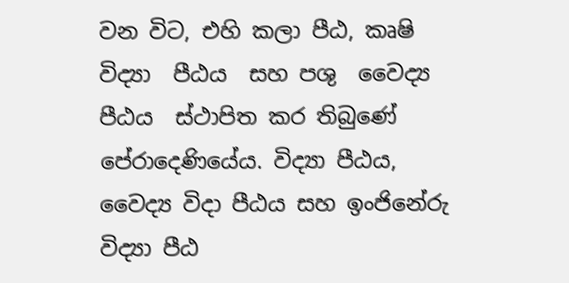වන විට, එහි කලා පීඨ, කෘෂි විද්‍යා  පීඨය  සහ පශු  වෛද්‍ය පීඨය  ස්ථාපිත කර තිබුණේ පේරාදෙණියේය. විද්‍යා පීඨය, වෛද්‍ය විදා පීඨය සහ ඉංජිනේරු විද්‍යා පීඨ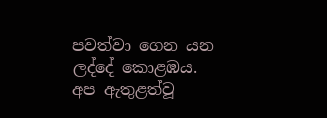පවත්වා ගෙන යන ලද්දේ කොළඹය.  අප ඇතුළත්වූ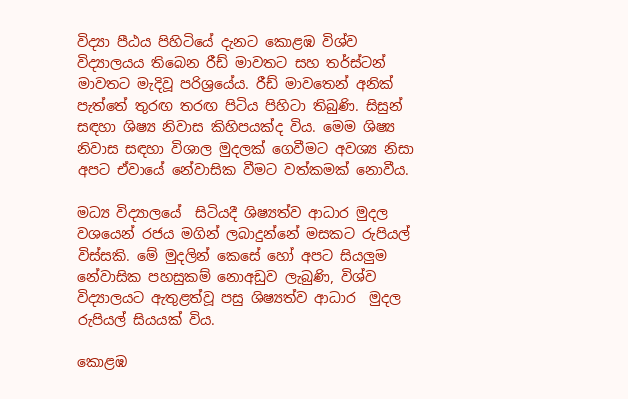විද්‍යා පීඨය පිහිටියේ දැනට කොළඹ විශ්ව විද්‍යාලයය තිබෙන රීඩ් මාවතට සහ තර්ස්ටන් මාවතට මැදිවූ පරිශ්‍රයේය. රීඩ් මාවතෙන් අනික් පැත්තේ තුරඟ තරඟ පිටිය පිහිටා තිබුණි. සිසුන් සඳහා ශිෂ්‍ය නිවාස කිහිපයක්ද විය. මෙම ශිෂ්‍ය නිවාස සඳහා විශාල මුදලක් ගෙවීමට අවශ්‍ය නිසා අපට ඒවායේ නේවාසික වීමට වත්කමක් නොවීය.

මධ්‍ය විද්‍යාලයේ  සිටියදී ශිෂ්‍යත්ව ආධාර මුදල වශයෙන් රජය මගින් ලබාදුන්නේ මසකට රුපියල් විස්සකි. මේ මුදලින් කෙසේ හෝ අපට සියලුම නේවාසික පහසුකම් නොඅඩුව ලැබුණි, විශ්ව විද්‍යාලයට ඇතුළත්වූ පසු ශිෂ්‍යත්ව ආධාර  මුදල රුපියල් සියයක් විය.

කොළඹ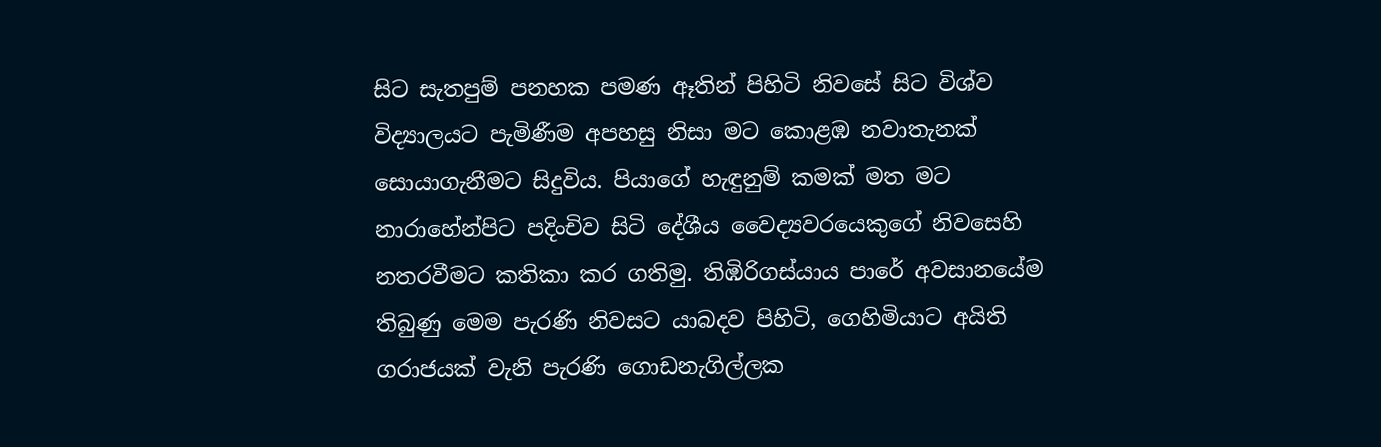සිට සැතපුම් පනහක පමණ ඈතින් පිහිටි නිවසේ සිට විශ්ව විද්‍යාලයට පැමිණීම අපහසු නිසා මට කොළඹ නවාතැනක් සොයාගැනීමට සිදුවිය. පියාගේ හැඳුනුම් කමක් මත මට නාරාහේන්පිට පදිංචිව සිටි දේශීය වෛද්‍යවරයෙකුගේ නිවසෙහි නතරවීමට කතිකා කර ගතිමු. තිඹිරිගස්යාය පාරේ අවසානයේම තිබුණු මෙම පැරණි නිවසට යාබදව පිහිටි, ගෙහිමියාට අයිති ගරාජයක් වැනි පැරණි ගොඩනැගිල්ලක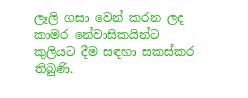ලෑලි ගසා වෙන් කරන ලද කාමර නේවාසිකයින්ට කුලියට දීම සඳහා සකස්කර තිබුණි.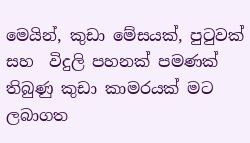මෙයින්, කුඩා මේසයක්, පුටුවක් සහ  විදුලි පහනක් පමණක් තිබුණු කුඩා කාමරයක්‌ මට ලබාගත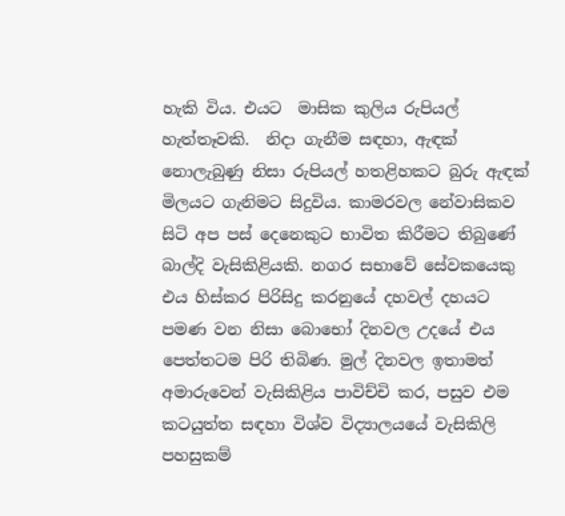හැකි විය. එයට  මාසික කුලිය රුපියල් හැත්තෑවකි.  නිදා ගැනීම සඳහා, ඇඳක් නොලැබුණු නිසා රුපියල් හතළිහකට බුරු ඇඳක් මිලයට ගැනිමට සිදුවිය. කාමරවල නේවාසිකව සිටි අප පස් දෙනෙකුට භාවිත කිරීමට තිබුණේ බාල්දි වැසිකිළියකි. නගර සභාවේ සේවකයෙකු එය හිස්කර පිරිසිදු කරනුයේ දහවල් දහයට පමණ වන නිසා බොභෝ දිනවල උදයේ එය පෙත්තටම පිරි තිබිණ. මුල් දිනවල ඉතාමත් අමාරුවෙන් වැසිකිළිය පාවිච්චි කර, පසුව එම කටයුත්ත සඳහා විශ්ව විද්‍යාලයයේ වැසිකිලි පහසුකම්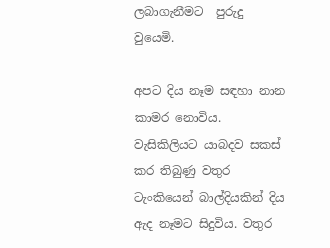ලබාගැනීමට  පුරුදු වුයෙමි.

අපට දිය නෑම සඳහා නාන කාමර නොවිය. වැසිකිලියට යාබදව සකස් කර තිබුණු වතුර ටැංකියෙන් බාල්දියකින් දිය ඇද නෑමට සිදුවිය. වතුර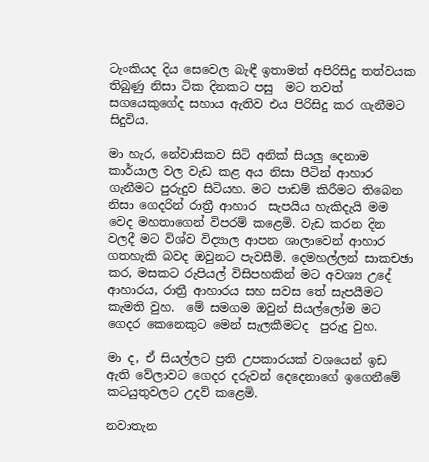ටැංකියද දිය සෙවෙල බැඳී ඉතාමත් අපිරිසිදු තත්වයක තිබුණු නිසා ටික දිනකට පසු  මට තවත් සගයෙකුගේද සහාය ඇතිව එය පිරිසිදු කර ගැනීමට සිදුවිය.

මා හැර, නේවාසිකව සිටි අනික්‌ සියලු දෙනාම කාර්යාල වල වැඩ කළ අය නිසා පීටින් ආහාර ගැනීමට පුරුදුව සිටියහ. මට පාඩම් කිරීමට තිබෙන නිසා ගෙදරින් රාත්‍රී ආහාර  සැපයිය හැකිදැයි මම වෙද මහතාගෙන් විපරම් කළෙමි. වැඩ කරන දින වලදී මට විශ්ව විද්‍යාල ආපන ශාලාවෙන් ආහාර ගතහැකි බවද ඔවුනට පැවසීමි. දෙමහල්ලන් සාකචඡා  කර, මසකට රුපියල් විසිපහකින් මට අවශ්‍ය උදේ ආහාරය, රාත්‍රී ආහාරය සහ සවස තේ සැපයීමට කැමති වුහ.  මේ සමගම ඔවුන් සියල්ලෝම මට ගෙදර කෙනෙකුට මෙන් සැලකීමටද  පුරුදු වුහ.

මා ද, ඒ සියල්ලට ප්‍රති උපකාරයක්‌ වශයෙන් ඉඩ ඇති වේලාවට ගෙදර දරුවන් දෙදෙනාගේ ඉගෙනීමේ කටයුතුවලට උදව් කළෙමි.

නවාතැන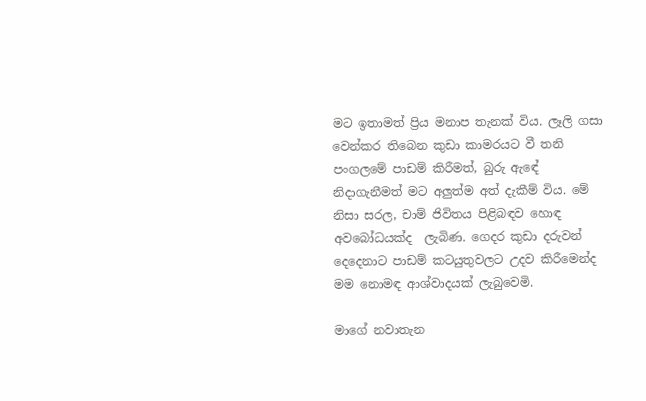මට ඉතාමත් ප්‍රිය මනාප තැනක්‌ විය. ලෑලි ගසා වෙන්කර තිබෙන කුඩා කාමරයට වී තනි පංගලමේ පාඩම් කිරීමත්, බුරු ඇඳේ නිදාගැනීමත් මට අලුත්ම අත් දැකීම් විය. මේ නිසා සරල, චාම් ජිවිතය පිළිබඳව හොඳ අවබෝධයක්ද  ලැබිණ. ගෙදර කුඩා දරුවන් දෙදෙනාට පාඩම් කටයුතුවලට උදව කිරීමෙන්ද මම නොමඳ ආශ්වාදයක් ලැබුවෙමි.

මාගේ නවාතැන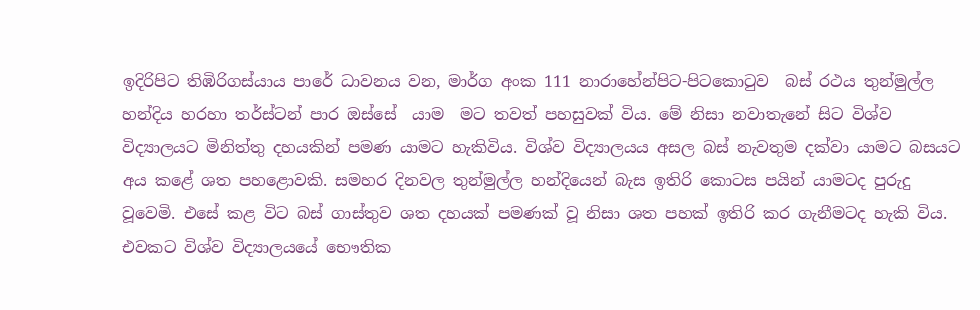ඉදිරිපිට තිඹිරිගස්යාය පාරේ ධාවනය වන, මාර්ග අංක 111 නාරාහේන්පිට-පිටකොටුව  බස් රථය තුන්මුල්ල හන්දිය හරහා තර්ස්ටන් පාර ඔස්සේ  යාම  මට තවත් පහසුවක් විය. මේ නිසා නවාතැනේ සිට විශ්ව විද්‍යාලයට මිනිත්තු දහයකින් පමණ යාමට හැකිවිය. විශ්ව විද්‍යාලයය අසල බස් නැවතුම දක්වා යාමට බසයට අය කළේ ශත පහළොවකි. සමහර දිනවල තුන්මුල්ල හන්දියෙන් බැස ඉතිරි කොටස පයින් යාමටද පුරුදු වූවෙමි. එසේ කළ විට බස් ගාස්තුව ශත දහයක්‌ පමණක් වූ නිසා ශත පහක්‌ ඉතිරි කර ගැනීමටද හැකි විය. එවකට විශ්ව විද්‍යාලයයේ භෞතික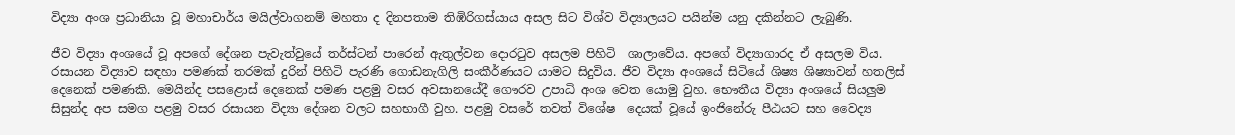විද්‍යා අංශ ප්‍රධානියා වූ මහාචාර්ය මයිල්වාගනම් මහතා ද දිනපතාම තිඹිරිගස්යාය අසල සිට විශ්ව විද්‍යාලයට පයින්ම යනු දකින්නට ලැබුණි.

ජීව විද්‍යා අංශයේ වූ අපගේ දේශන පැවැත්වුයේ තර්ස්ටන් පාරෙන් ඇතුල්වන දොරටුව අසලම පිහිටි  ශාලාවේය. අපගේ විද්‍යාගාරද ඒ අසලම විය. රසායන විද්‍යාව සඳහා පමණක් තරමක් දුරින් පිහිටි පැරණි ගොඩනැගිලි සංකීර්ණයට යාමට සිදුවිය. ජීව විද්‍යා අංශයේ සිටියේ ශිෂ්‍ය ශිෂ්‍යාවන් හතලිස් දෙනෙක් පමණකි. මෙයින්ද පසළොස් දෙනෙක් පමණ පළමු වසර අවසානයේදී ගෞරව උපාධි අංශ වෙත යොමු වුහ. භෞතීය විද්‍යා අංශයේ සියලුම සිසුන්ද අප සමග පළමු වසර රසායන විද්‍යා දේශන වලට සහභාගී වුහ. පළමු වසරේ තවත් විශේෂ  දෙයක් වූයේ ඉංජිනේරු පීඨයට සහ වෛද්‍ය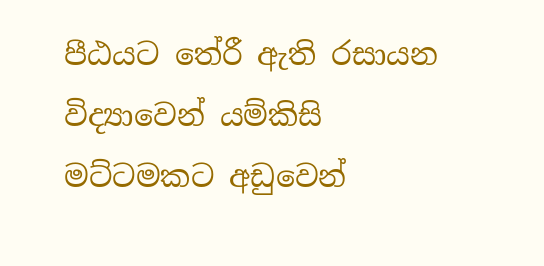පීඨයට තේරී ඇති රසායන විද්‍යාවෙන් යම්කිසි මට්ටමකට අඩුවෙන්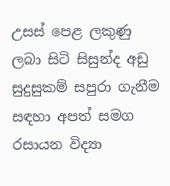උසස් පෙළ ලකුණු ලබා සිටි සිසුන්ද අඩු සුදුසුකම් සපුරා ගැනීම සඳහා අපත් සමග රසායන විද්‍යා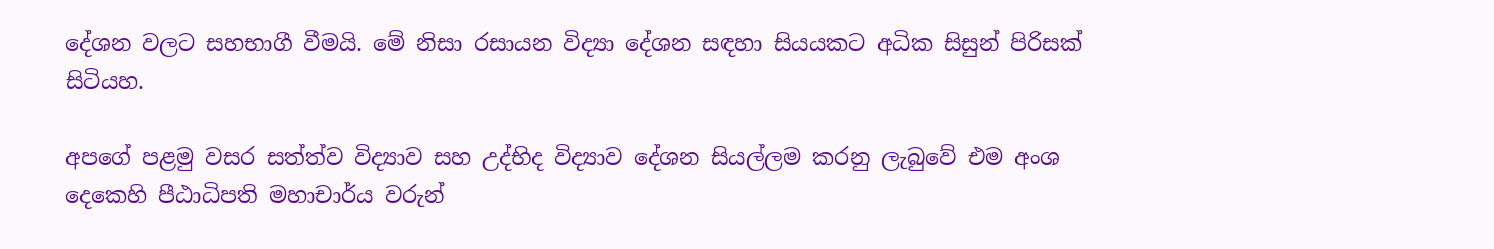දේශන වලට සහභාගී වීමයි. මේ නිසා රසායන විද්‍යා දේශන සඳහා සියයකට අධික සිසුන් පිරිසක් සිටියහ.

අපගේ පළමු වසර සත්ත්ව විද්‍යාව සහ උද්භිද විද්‍යාව දේශන සියල්ලම කරනු ලැබුවේ එම අංශ දෙකෙහි පීඨාධිපති මහාචාර්ය වරුන්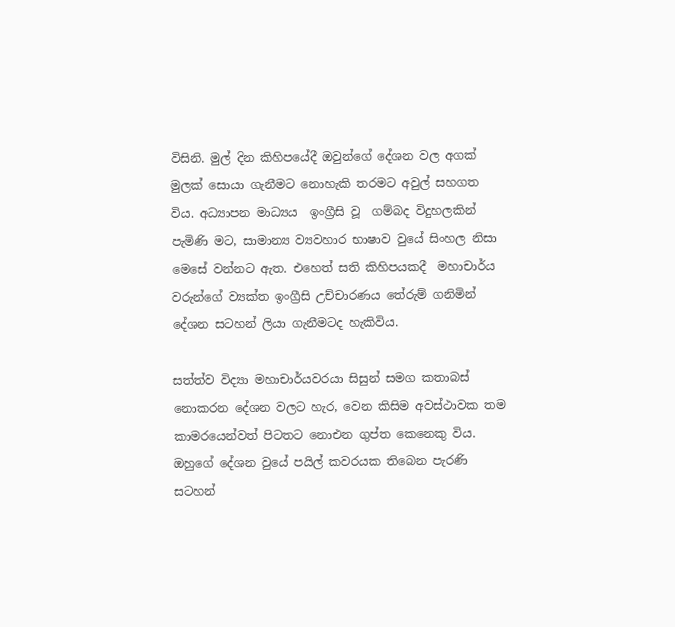විසිනි. මුල් දින කිහිපයේදී ඔවුන්ගේ දේශන වල අගක් මුලක් සොයා ගැනීමට නොහැකි තරමට අවුල් සහගත විය. අධ්‍යාපන මාධ්‍යය  ඉංග්‍රීසි වූ  ගම්බද විදුහලකින් පැමිණි මට, සාමාන්‍ය ව්‍යවහාර භාෂාව වුයේ සිංහල නිසා මෙසේ වන්නට ඇත. එහෙත් සති කිහිපයකදී  මහාචාර්ය වරුන්ගේ ව්‍යක්ත ඉංග්‍රීසි උච්චාරණය තේරුම් ගනිමින් දේශන සටහන් ලියා ගැනීමටද හැකිවිය.

සත්ත්ව විද්‍යා මහාචාර්යවරයා සිසුන් සමග කතාබස් නොකරන දේශන වලට හැර, වෙන කිසිම අවස්ථාවක තම කාමරයෙන්වත් පිටතට නොඑන ගුප්ත කෙනෙකු විය. ඔහුගේ දේශන වුයේ පයිල් කවරයක තිබෙන පැරණි සටහන්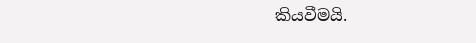කියවීමයි.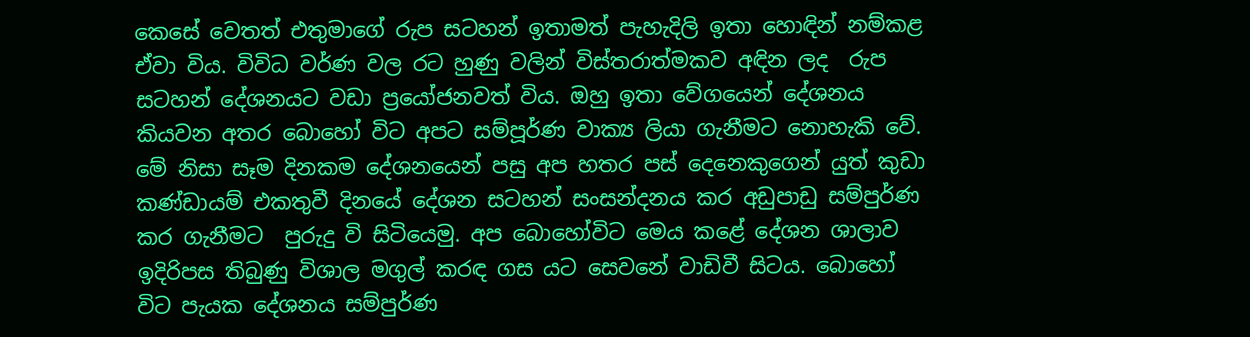කෙසේ වෙතත් එතුමාගේ රුප සටහන් ඉතාමත් පැහැදිලි ඉතා හොඳින් නම්කළ ඒවා විය. විවිධ වර්ණ වල රට හුණු වලින් විස්තරාත්මකව අඳින ලද  රුප සටහන් දේශනයට වඩා ප්‍රයෝජනවත් විය. ඔහු ඉතා වේගයෙන් දේශනය කියවන අතර බොහෝ විට අපට සම්පූර්ණ වාක්‍ය ලියා ගැනීමට නොහැකි වේ. මේ නිසා සෑම දිනකම දේශනයෙන් පසු අප හතර පස් දෙනෙකුගෙන් යුත් කුඩා කණ්ඩායම් එකතුවී දිනයේ දේශන සටහන් සංසන්දනය කර අඩුපාඩු සම්පුර්ණ කර ගැනීමට  පුරුදු වි සිටියෙමු. අප බොහෝවිට මෙය කළේ දේශන ශාලාව ඉදිරිපස තිබුණු විශාල මගුල් කරඳ ගස යට සෙවනේ වාඩිවී සිටය. බොහෝ විට පැයක දේශනය සම්පුර්ණ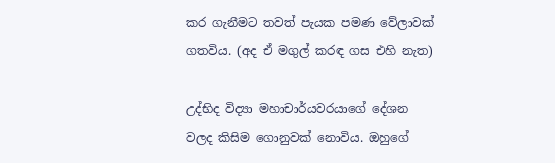කර ගැනීමට තවත් පැයක පමණ වේලාවක් ගතවිය. (අද ඒ මගුල් කරඳ ගස එහි නැත)

උද්භිද විද්‍යා මහාචාර්යවරයාගේ දේශන වලද කිසිම ගොනුවක් නොවිය. ඔහුගේ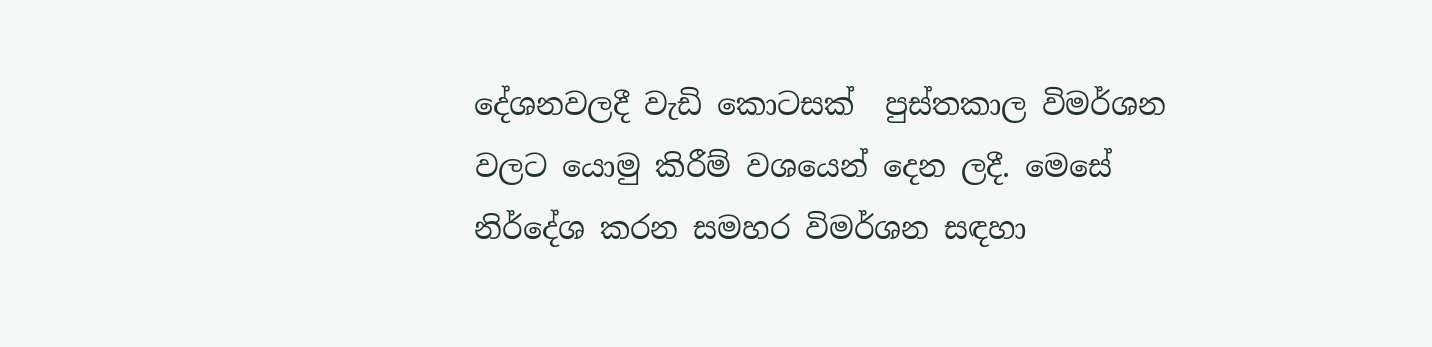දේශනවලදී වැඩි කොටසක්  පුස්තකාල විමර්ශන වලට යොමු කිරීම් වශයෙන් දෙන ලදී. මෙසේ නිර්දේශ කරන සමහර විමර්ශන සඳහා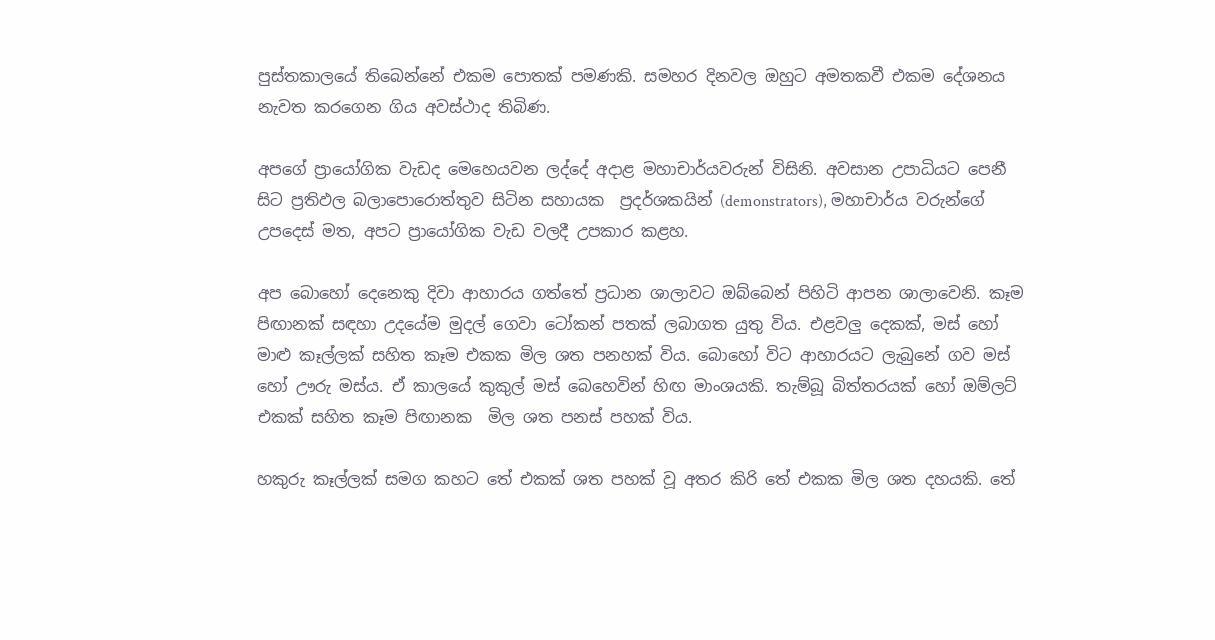පුස්තකාලයේ තිබෙන්නේ එකම පොතක් පමණකි. සමහර දිනවල ඔහුට අමතකවී එකම දේශනය නැවත කරගෙන ගිය අවස්ථාද තිබිණ.

අපගේ ප්‍රායෝගික වැඩද මෙහෙයවන ලද්දේ අදාළ මහාචාර්යවරුන් විසිනි. අවසාන උපාධියට පෙනී සිට ප්‍රතිඵල බලාපොරොත්තුව සිටින සහායක  ප්‍රදර්ශකයින් (demonstrators), මහාචාර්ය වරුන්ගේ  උපදෙස් මත, අපට ප්‍රායෝගික වැඩ වලදී උපකාර කළහ.

අප බොහෝ දෙනෙකු දිවා ආහාරය ගත්තේ ප්‍රධාන ශාලාවට ඔබ්බෙන් පිහිටි ආපන ශාලාවෙනි. කෑම පිඟානක් සඳහා උදයේම මුදල් ගෙවා ටෝකන් පතක් ලබාගත යුතු විය. එළවලු දෙකක්, මස් හෝ මාළු කෑල්ලක් සහිත කෑම එකක මිල ශත පනහක් විය. බොහෝ විට ආහාරයට ලැබුනේ ගව මස් හෝ ඌරු මස්ය. ඒ කාලයේ කුකුල් මස් බෙහෙවින් හිඟ මාංශයකි. තැම්බූ බිත්තරයක් හෝ ඔම්ලට් එකක් සහිත කෑම පිඟානක  මිල ශත පනස් පහක් විය.

හකුරු කෑල්ලක් සමග කහට තේ එකක් ශත පහක්‌ වූ අතර කිරි තේ එකක මිල ශත දහයකි. තේ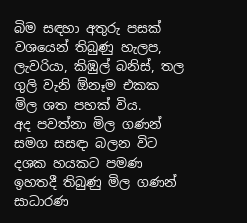බිම සඳහා අතුරු පසක් වශයෙන් තිබුණු හැලප, ලැවරියා, කිඹුල් බනිස්, තල ගුලි වැනි ඕනෑම එකක මිල ශත පහක් විය.
අද පවත්නා මිල ගණන් සමග සසඳා බලන විට දශක හයකට පමණ ඉහතදී තිබුණු මිල ගණන් සාධාරණ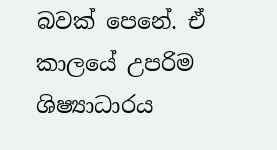බවක් පෙනේ. ඒ කාලයේ උපරිම ශිෂ්‍යාධාරය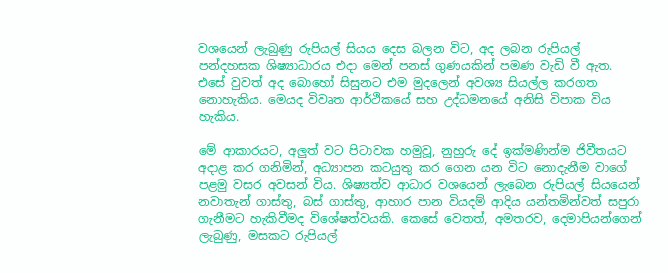වශයෙන් ලැබුණු රුපියල් සියය දෙස බලන විට, අද ලබන රුපියල් පන්දහසක ශිෂ්‍යාධාරය එදා මෙන් පනස් ගුණයකින් පමණ වැඩි වී ඇත. එසේ වුවත් අද බොහෝ සිසුනට එම මුදලෙන් අවශ්‍ය සියල්ල කරගත නොහැකිය. මෙයද විවෘත ආර්ථිකයේ සහ උද්ධමනයේ අනිසි විපාක විය හැකිය.

මේ ආකාරයට, අලුත් වට පිටාවක හමුවූ, නුහුරු දේ ඉක්මණින්ම ජිවීතයට අදාළ කර ගනිමින්, අධ්‍යාපන කටයුතු කර ගෙන යන විට නොදැනීම වාගේ පළමු වසර අවසන් විය. ශිෂ්‍යත්ව ආධාර වශයෙන් ලැබෙන රුපියල් සියයෙන් නවාතැන් ගාස්තු, බස් ගාස්තු, ආහාර පාන වියදම් ආදිය යන්තමින්වත් සපුරා ගැනීමට හැකිවීමද විශේෂත්වයකි. කෙසේ වෙතත්, අමතරව, දෙමාපියන්ගෙන් ලැබුණු, මසකට රුපියල්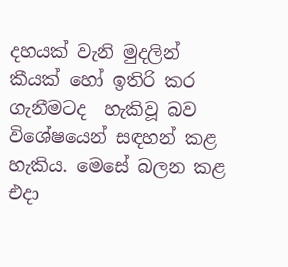දහයක්‌ වැනි මුදලින් කීයක් හෝ ඉතිරි කර ගැනීමටද  හැකිවූ බව විශේෂයෙන් සඳහන් කළ හැකිය. මෙසේ බලන කළ එදා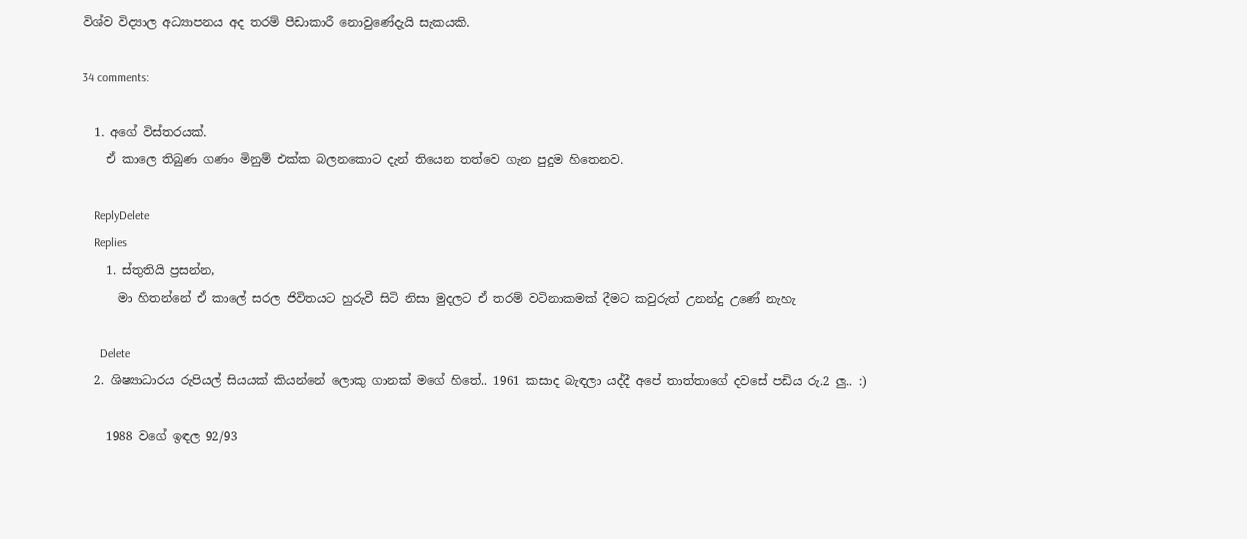විශ්ව විද්‍යාල අධ්‍යාපනය අද තරම් පීඩාකාරී නොවුණේදැයි සැකයකි.

34 comments:

  1. අගේ විස්තරයක්.
    ඒ කාලෙ තිබුණ ගණං මිනුම් එක්ක බලනකොට දැන් තියෙන තත්වෙ ගැන පුදුම හිතෙනව.

    ReplyDelete
    Replies
    1. ස්තුතියි ප්‍රසන්න,
      මා හිතන්නේ ඒ කාලේ සරල ජිවිතයට හුරුවී සිටි නිසා මුදලට ඒ තරම් වටිනාකමක් දීමට කවුරුත් උනන්දු උණේ නැහැ

      Delete
  2. ශිෂ්‍යාධාරය රුපියල් සියයක් කියන්නේ ලොකු ගානක් මගේ හිතේ.. 1961 කසාද බැඳලා යද්දී අපේ තාත්තාගේ දවසේ පඩිය රු.2 ලු.. :)

    1988 වගේ ඉඳල 92/93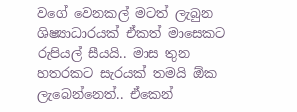වගේ වෙනකල් මටත් ලැබුන ශිෂ්‍යාධාරයක් ඒකත් මාසෙකට රුපියල් සීයයි.. මාස තුන හතරකට සැරයක් තමයි ඕක ලැබෙන්නෙත්.. ඒකෙන්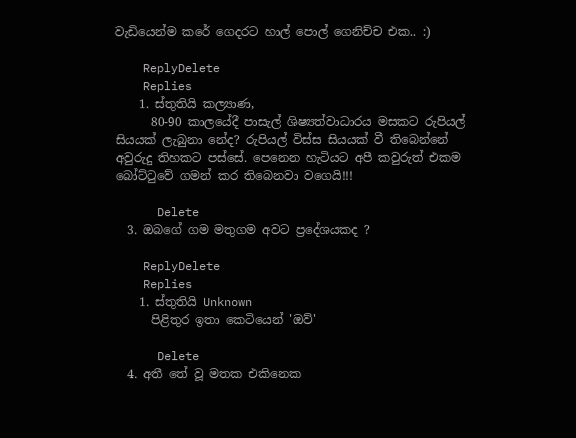වැඩියෙන්ම කරේ ගෙදරට හාල් පොල් ගෙනිච්ච එක.. :)

    ReplyDelete
    Replies
    1. ස්තුතියි කල්‍යාණ,
      80-90 කාලයේදී පාසැල් ශිෂ්‍යත්වාධාරය මසකට රුපියල් සියයක් ලැබුනා නේද? රුපියල් විස්ස සියයක් වී තිබෙන්නේ අවුරුදු තිහකට පස්සේ. පෙනෙන හැටියට අපී කවුරුත් එකම බෝට්ටුවේ ගමන් කර තිබෙනවා වගෙයි!!!

      Delete
  3. ඔබගේ ගම මතුගම අවට ප්‍රදේශයකද ?

    ReplyDelete
    Replies
    1. ස්තුතියි Unknown
      පිළිතුර ඉතා කෙටියෙන් 'ඔව්'

      Delete
  4. අතී තේ වූ මතක එකිනෙක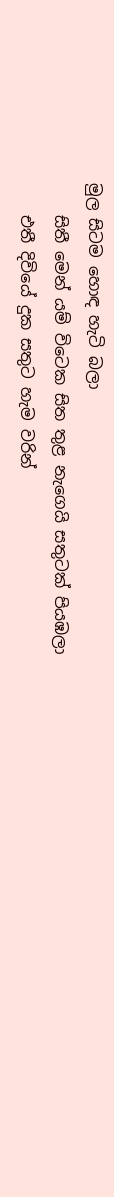මුල සිටම හොඳ හැටි බලා
    සිතී මෙන් යම් විටෙක සිත තුළ නැගෙයි සතුටක් පියඹලා
    එතී දිවියේ දුක සතුට හැම වරින්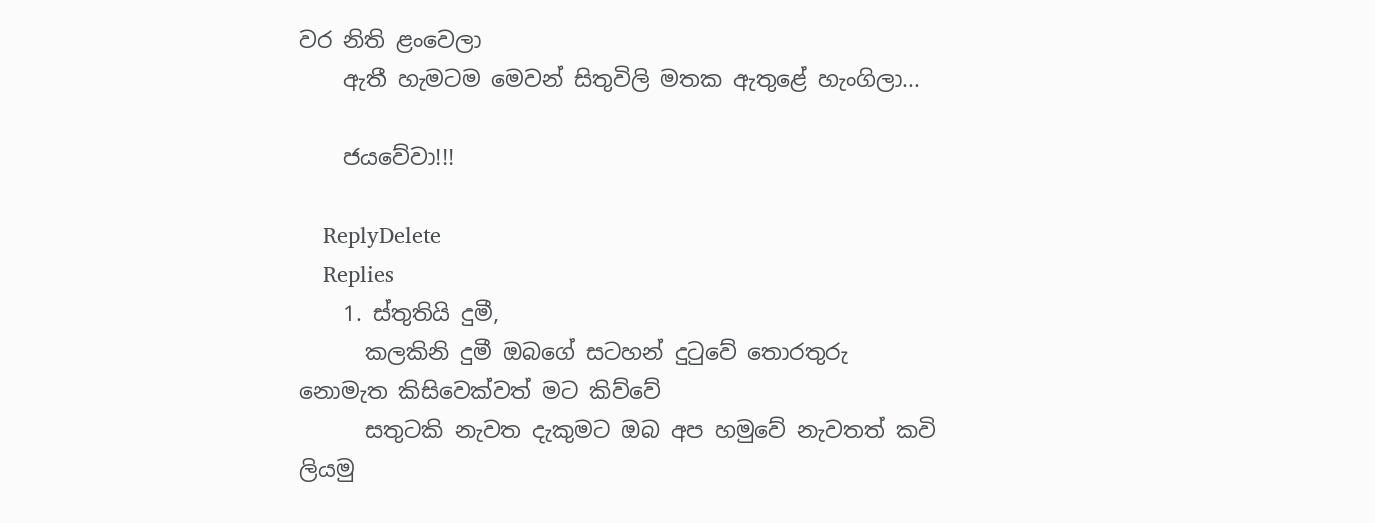වර නිති ළංවෙලා
    ඇතී හැමටම මෙවන් සිතුවිලි මතක ඇතුළේ හැංගිලා...

    ජයවේවා!!!

    ReplyDelete
    Replies
    1. ස්තුතියි දුමී,
      කලකිනි දුමී ඔබගේ සටහන් දුටුවේ තොරතුරු නොමැත කිසිවෙක්වත් මට කිව්වේ
      සතුටකි නැවත දැකුමට ඔබ අප හමුවේ නැවතත් කවි ලියමු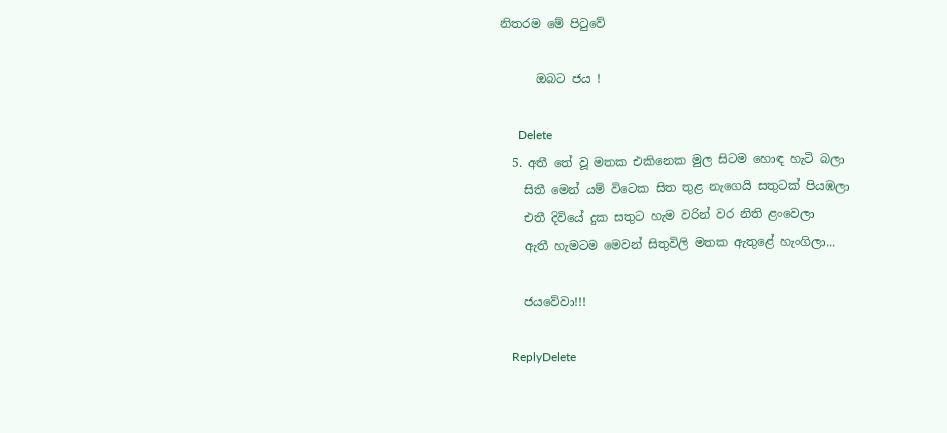නිතරම මේ පිටුවේ

      ඔබට ජය !

      Delete
  5. අතී තේ වූ මතක එකිනෙක මුල සිටම හොඳ හැටි බලා
    සිතී මෙන් යම් විටෙක සිත තුළ නැගෙයි සතුටක් පියඹලා
    එතී දිවියේ දුක සතුට හැම වරින් වර නිති ළංවෙලා
    ඇතී හැමටම මෙවන් සිතුවිලි මතක ඇතුළේ හැංගිලා...

    ජයවේවා!!!

    ReplyDelete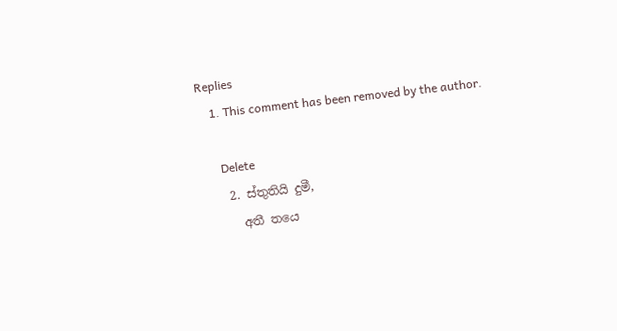Replies
    1. This comment has been removed by the author.

      Delete
    2. ස්තුතියි දුමී,
      අතී තයෙ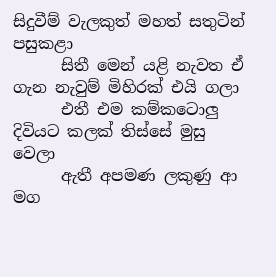සිදුවීම් වැලකුත් මහත් සතුටින් පසුකළා
      සිතී මෙන් යළි නැවත ඒ ගැන නැවුම් මිහිරක් එයි ගලා
      එතී එම කම්කටොලු දිවියට කලක් තිස්සේ මුසු වෙලා
      ඇතී අපමණ ලකුණු ආ මග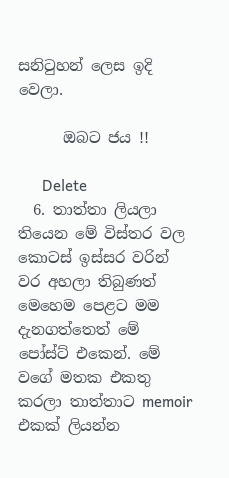සනිටුහන් ලෙස ඉදි වෙලා.

      ඔබට ජය !!

      Delete
  6. තාත්තා ලියලා තියෙන මේ විස්තර වල කොටස් ඉස්සර වරින් වර අහලා තිබුණත් මෙහෙම පෙළට මම දැනගත්තෙත් මේ පෝස්ට් එකෙන්. මේ වගේ මතක එකතු කරලා තාත්තාට memoir එකක් ලියන්න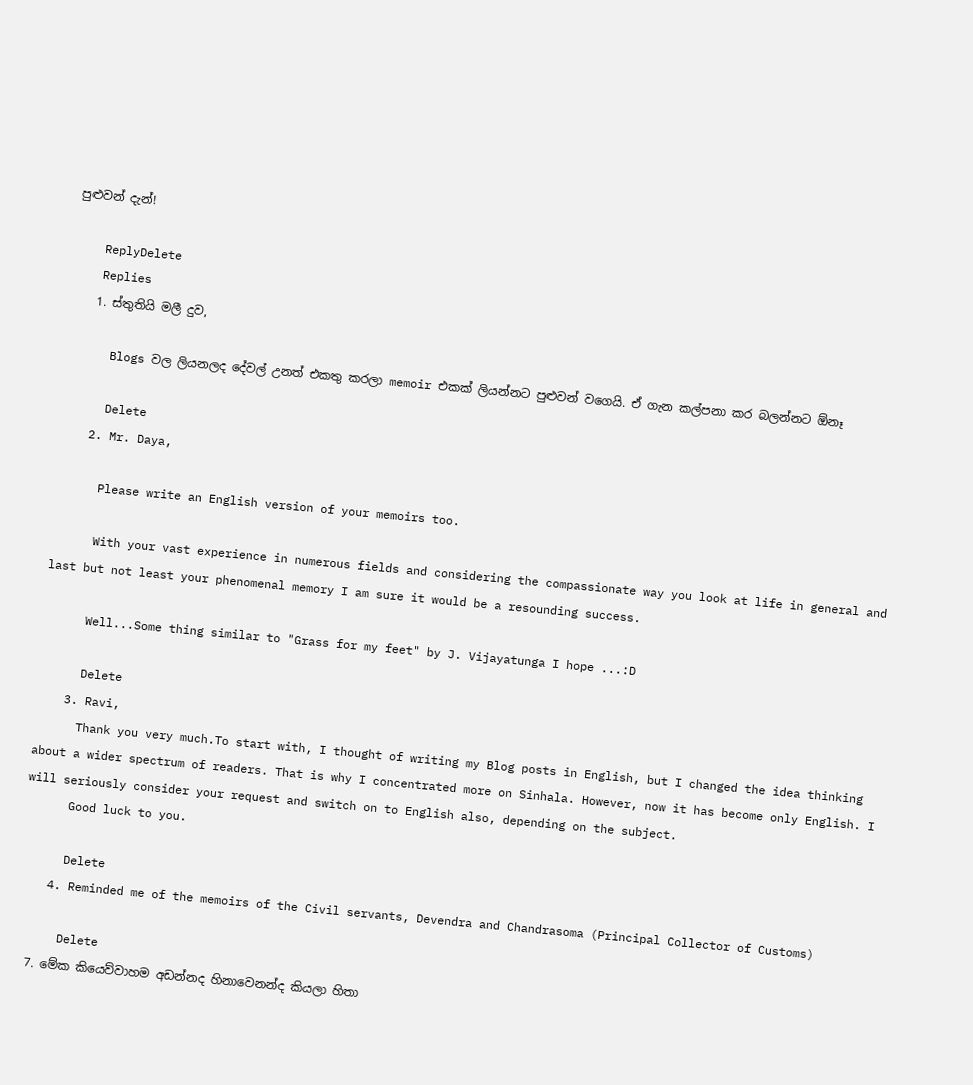පුළුවන් දැන්!

    ReplyDelete
    Replies
    1. ස්තුතියි මලී දුව,

      Blogs වල ලියනලද දේවල් උනත් එකතු කරලා memoir එකක් ලියන්නට පුළුවන් වගෙයි. ඒ ගැන කල්පනා කර බලන්නට ඕනෑ

      Delete
    2. Mr. Daya,

      Please write an English version of your memoirs too.

      With your vast experience in numerous fields and considering the compassionate way you look at life in general and last but not least your phenomenal memory I am sure it would be a resounding success.

      Well...Some thing similar to "Grass for my feet" by J. Vijayatunga I hope ...:D

      Delete
    3. Ravi,
      Thank you very much.To start with, I thought of writing my Blog posts in English, but I changed the idea thinking about a wider spectrum of readers. That is why I concentrated more on Sinhala. However, now it has become only English. I will seriously consider your request and switch on to English also, depending on the subject.
      Good luck to you.

      Delete
    4. Reminded me of the memoirs of the Civil servants, Devendra and Chandrasoma (Principal Collector of Customs)

      Delete
  7. මේක කියෙව්වාහම අඩන්නද හිනාවෙනන්ද කියලා හිතා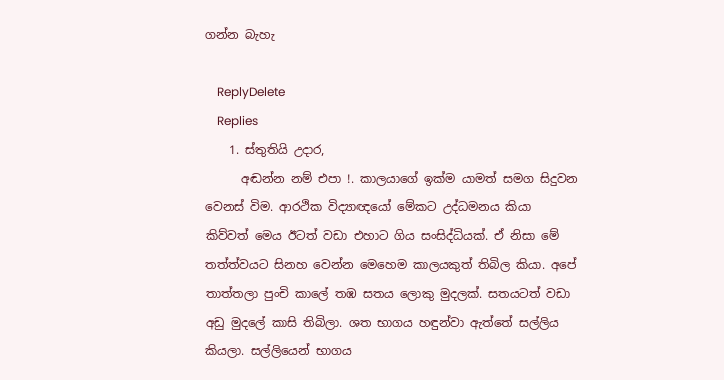ගන්න බැහැ

    ReplyDelete
    Replies
    1. ස්තුතියි උදාර,
      අඬන්න නම් එපා !. කාලයාගේ ඉක්ම යාමත් සමග සිදුවන වෙනස් විම. ආරථික විද්‍යාඥයෝ මේකට උද්ධමනය කියා කිව්වත් මෙය ඊටත් වඩා එහාට ගිය සංසිද්ධියක්. ඒ නිසා මේ තත්ත්වයට සිනහ වෙන්න මෙහෙම කාලයකුත් තිබිල කියා. අපේ තාත්තලා පුංචි කාලේ තඹ සතය ලොකු මුදලක්. සතයටත් වඩා අඩු මුදලේ කාසි තිබිලා. ශත භාගය හඳුන්වා ඇත්තේ සල්ලිය කියලා. සල්ලියෙන් භාගය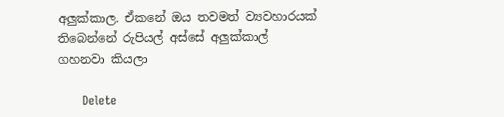අලුක්කාල. ඒකනේ ඔය තවමත් ව්‍යවහාරයක් තිබෙන්නේ රුපියල් අස්සේ අලුක්කාල් ගහනවා කියලා

      Delete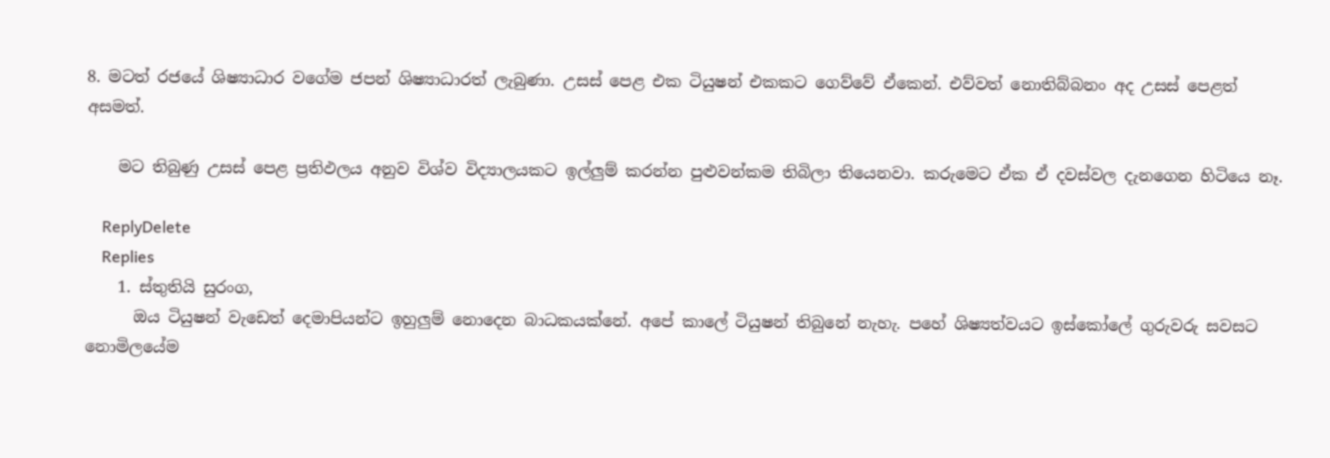8. මටත් රජයේ ශිෂ්‍යාධාර වගේම ජපන් ශිෂ්‍යාධාරත් ලැබුණා. උසස් පෙළ එක ටියුෂන් එකකට ගෙව්වේ ඒකෙන්. එව්වත් නොතිබ්බනං අද උසස් පෙළත් අසමත්.

    මට තිබුණු උසස් පෙළ ප්‍රතිඵලය අනුව විශ්ව විද්‍යාලයකට ඉල්ලුම් කරන්න පුළුවන්කම තිබිලා තියෙනවා. කරුමෙට ඒක ඒ දවස්වල දැනගෙන හිටියෙ නෑ.

    ReplyDelete
    Replies
    1. ස්තුතියි සුරංග,
      ඔය ටියුෂන් වැඩෙත් දෙමාපියන්ට ඉහුලුම් නොදෙන බාධකයක්නේ. අපේ කාලේ ටියුෂන් තිබුනේ නැහැ. පහේ ශිෂ්‍යත්වයට ඉස්කෝලේ ගුරුවරු සවසට නොමිලයේම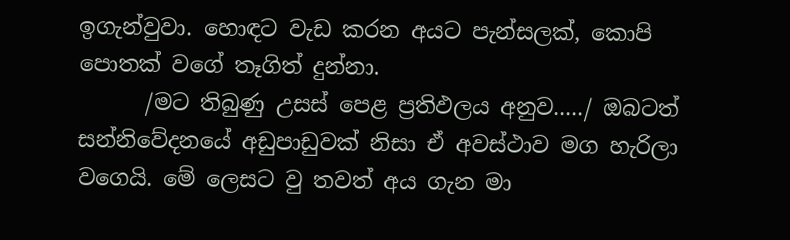ඉගැන්වුවා. හොඳට වැඩ කරන අයට පැන්සලක්, කොපි පොතක් වගේ තෑගිත් දුන්නා.
      /මට තිබුණු උසස් පෙළ ප්‍රතිඵලය අනුව...../ ඔබටත් සන්නිවේදනයේ අඩුපාඩුවක් නිසා ඒ අවස්ථාව මග හැරිලා වගෙයි. මේ ලෙසට‍ වු තවත් අය ගැන මා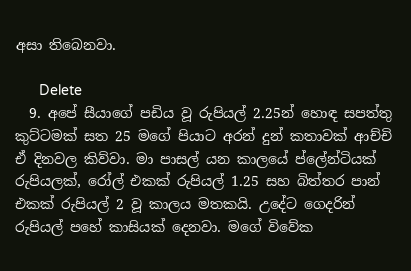අසා තිබෙනවා.

      Delete
  9. අපේ සීයාගේ පඩිය වූ රුපියල් 2.25න් හොඳ සපත්තු කුට්ටමක් සත 25 මගේ පියාට අරන් දුන් කතාවක් ආච්චි ඒ දිනවල කිව්වා. මා පාසල් යන කාලයේ ප්ලේන්ටියක් රුපියලක්, රෝල් එකක් රුපියල් 1.25 සහ බිත්තර පාන් එකක් රුපියල් 2 වූ කාලය මතකයි. උදේට ගෙදරින් රුපියල් පහේ කාසියක් දෙනවා. මගේ විවේක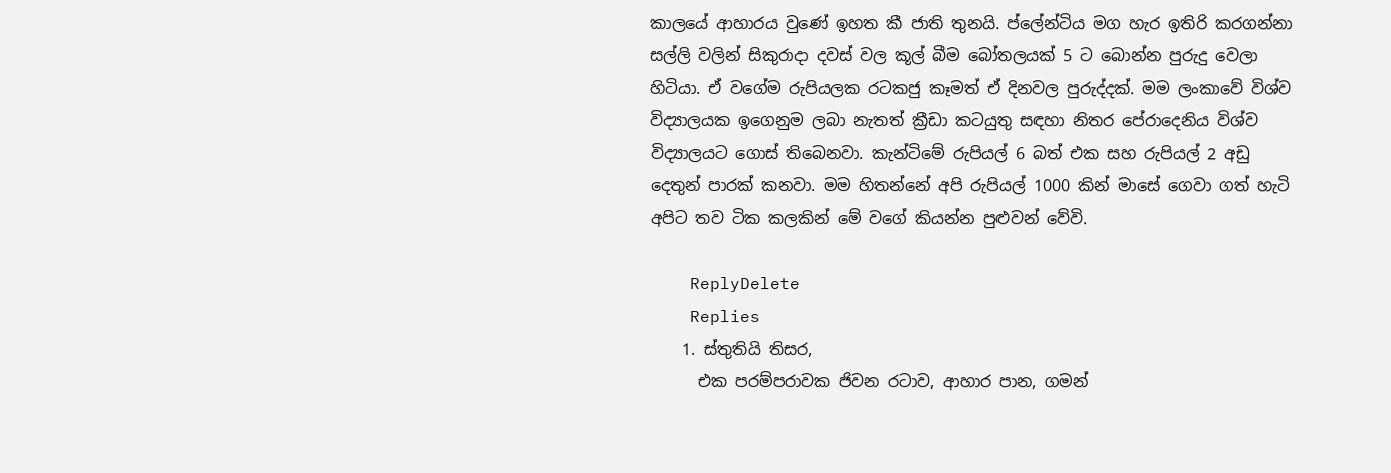කාලයේ ආහාරය වුණේ ඉහත කී ජාති තුනයි. ප්ලේන්ටිය මග හැර ඉතිරි කරගන්නා සල්ලි වලින් සිකුරාදා දවස් වල කූල් බීම බෝතලයක් 5 ට බොන්න පුරුදු වෙලා හිටියා. ඒ වගේම රුපියලක රටකජු කෑමත් ඒ දිනවල පුරුද්දක්. මම ලංකාවේ විශ්ව විද්‍යාලයක ඉගෙනුම ලබා නැතත් ක්‍රීඩා කටයුතු සඳහා නිතර පේරාදෙනිය විශ්ව විද්‍යාලයට ගොස් තිබෙනවා. කැන්ටිමේ රුපියල් 6 බත් එක සහ රුපියල් 2 අඩු දෙතුන් පාරක් කනවා. මම හිතන්නේ අපි රුපියල් 1000 කින් මාසේ ගෙවා ගත් හැටි අපිට තව ටික කලකින් මේ වගේ කියන්න පුළුවන් වේවි.

    ReplyDelete
    Replies
    1. ස්තුතියි තිසර,
      එක පරම්පරාවක ජිවන රටාව, ආහාර පාන, ගමන්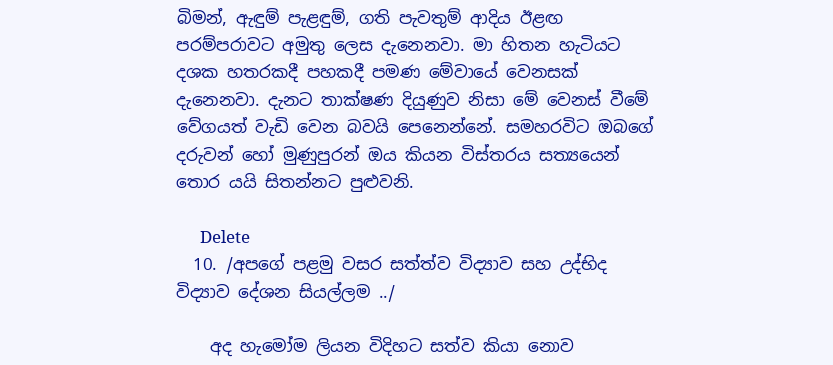බිමන්, ඇඳුම් පැළඳුම්, ගති පැවතුම් ආදිය ඊළඟ පරම්පරාවට අමුතු ලෙස දැනෙනවා. මා හිතන හැටියට දශක හතරකදී පහකදී පමණ මේවායේ වෙනසක් දැනෙනවා. දැනට තාක්ෂණ දියුණුව නිසා මේ වෙනස් වීමේ වේගයත් වැඩි වෙන බවයි පෙනෙන්නේ. සමහරවිට ඔබගේ දරුවන් හෝ මුණුපුරන් ඔය කියන විස්තරය සත්‍යයෙන් තොර යයි සිතන්නට පුළුවනි.

      Delete
  10. /අපගේ පළමු වසර සත්ත්ව විද්‍යාව සහ උද්භිද විද්‍යාව දේශන සියල්ලම ../

    අද හැමෝම ලියන විදිහට සත්ව කියා නොව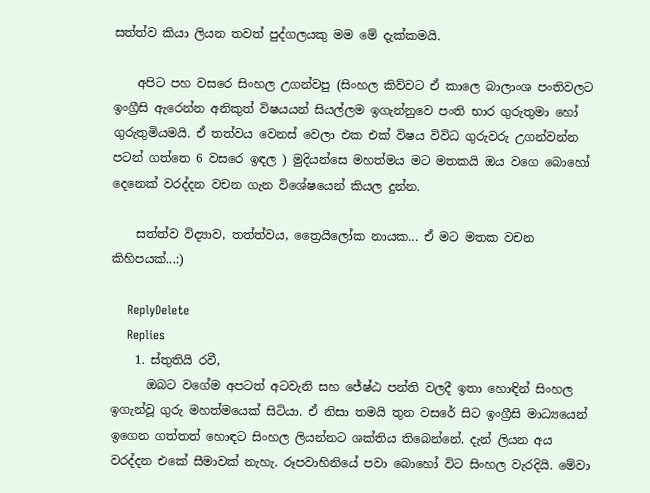සත්ත්ව කියා ලියන තවත් පුද්ගලයකු මම මේ දැක්කමයි.

    අපිට පහ වසරෙ සිංහල උගන්වපු (සිංහල කිව්වට ඒ කාලෙ බාලාංශ පංතිවලට ඉංග්‍රීසි ඇරෙන්න අනිකුත් විෂයයන් සියල්ලම ඉගැන්නුවෙ පංති භාර ගුරුතුමා හෝ ගුරුතුමියමයි. ඒ තත්වය වෙනස් වෙලා එක එක් විෂය විවිධ ගුරුවරු උගන්වන්න පටන් ගත්තෙ 6 වසරෙ ඉඳල ) මුදියන්සෙ මහත්මය මට මතකයි ඔය වගෙ බොහෝ දෙනෙක් වරද්දන වචන ගැන විශේෂයෙන් කියල දුන්න.

    සත්ත්ව විද්‍යාව, තත්ත්වය, ත්‍රෛයිලෝක නායක... ඒ මට මතක වචන කිහිපයක්...:)

    ReplyDelete
    Replies
    1. ස්තුතියි රවී,
      ඔබට වගේම අපටත් අටවැනි සහ ජේෂ්ඨ පන්ති වලදී ඉතා හොඳින් සිංහල ඉගැන්වූ ගුරු මහත්මයෙක් සිටියා. ඒ නිසා තමයි තුන වසරේ සිට ඉංග්‍රීසි මාධ්‍යයෙන් ඉගෙන ගත්තත් හොඳට සිංහල ලියන්නට ශක්තිය තිබෙන්නේ. දැන් ලියන අය වරද්දන එකේ සීමාවක් නැහැ. රූපවාහිනියේ පවා බොහෝ විට සිංහල වැරදියි. මේවා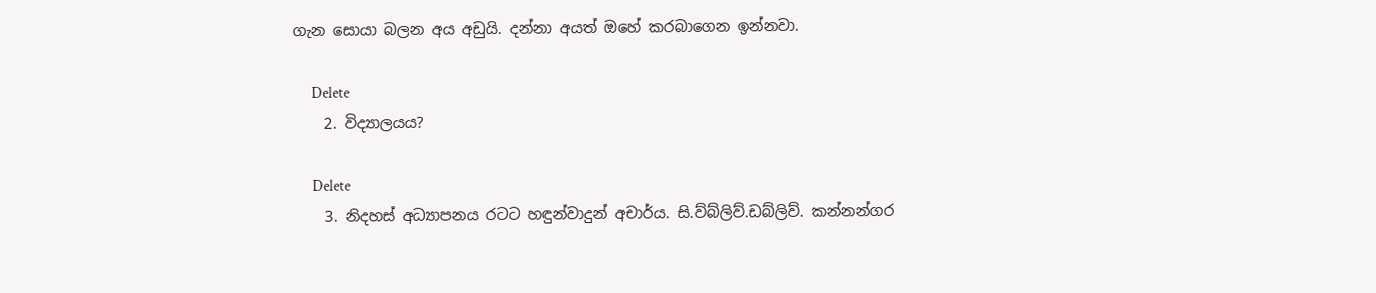ගැන සොයා බලන අය අඩුයි. දන්නා අයත් ඔහේ කරබාගෙන ඉන්නවා.

      Delete
    2. විද්‍යාලයය?

      Delete
    3. නිදහස් අධ්‍යාපනය රටට හඳුන්වාදුන් අචාර්ය. සි.ව්බ්ලිව්.ඩබ්ලිව්. කන්නන්ගර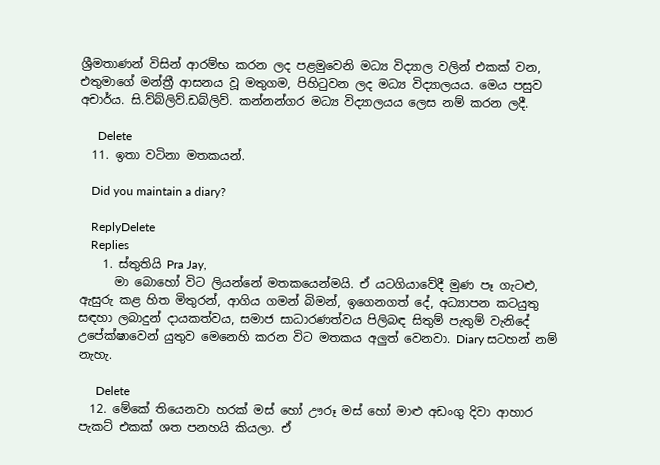ශ්‍රීමතාණන් විසින් ආරම්භ කරන ලද පළමුවෙනි මධ්‍ය විද්‍යාල වලින් එකක් වන, එතුමාගේ මන්ත්‍රී ආසනය වූ මතුගම, පිහිටුවන ලද මධ්‍ය විද්‍යාලයය. මෙය පසුව අචාර්ය. සි.ව්බ්ලිව්.ඩබ්ලිව්. කන්නන්ගර මධ්‍ය විද්‍යාලයය ලෙස නම් කරන ලදී.

      Delete
  11. ඉතා වටිනා මතකයන්.

    Did you maintain a diary?

    ReplyDelete
    Replies
    1. ස්තුතියි Pra Jay,
      මා බොහෝ විට ලියන්නේ මතකයෙන්මයි. ඒ යටගියාවේදී මුණ පෑ ගැටළු, ඇසුරු කළ හිත මිතුරන්, ආගිය ගමන් බිමන්, ඉගෙනගත් දේ, අධ්‍යාපන කටයුතු සඳහා ලබාදුන් දායකත්වය, සමාජ සාධාරණත්වය පිලිබඳ සිතුම් පැතුම් වැනිදේ උපේක්ෂාවෙන් යුතුව මෙනෙහි කරන විට මතකය අලුත් වෙනවා. Diary සටහන් නම් නැහැ.

      Delete
  12. මේකේ තියෙනවා හරක් මස් හෝ ඌරූ මස් හෝ මාළු අඩංගු දිවා ආහාර පැකට් එකක් ශත පනහයි කියලා. ඒ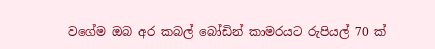වගේම ඔබ අර කබල් බෝඩින් කාමරයට රුපියල් 70 ක්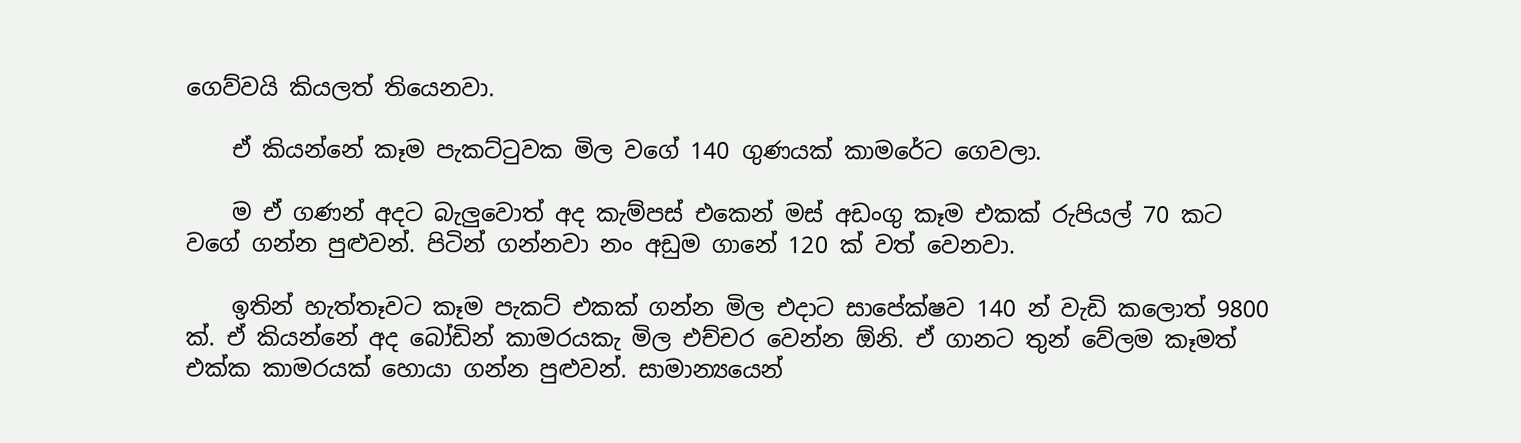ගෙව්වයි කියලත් තියෙනවා.

    ඒ කියන්නේ කෑම පැකට්ටුවක මිල වගේ 140 ගුණයක් කාමරේට ගෙවලා.

    ම ඒ ගණන් අදට බැලුවොත් අද කැම්පස් එකෙන් මස් අඩංගු කෑම එකක් රුපියල් 70 කට වගේ ගන්න පුළුවන්. පිටින් ගන්නවා නං අඩුම ගානේ 120 ක් වත් වෙනවා.

    ඉතින් හැත්තෑවට කෑම පැකට් එකක් ගන්න මිල එදාට සාපේක්ෂව 140 න් වැඩි කලොත් 9800 ක්. ඒ කියන්නේ අද බෝඩින් කාමරයකැ මිල එච්චර වෙන්න ඕනි. ඒ ගානට තුන් වේලම කෑමත් එක්ක කාමරයක් හොයා ගන්න පුළුවන්. සාමාන්‍යයෙන්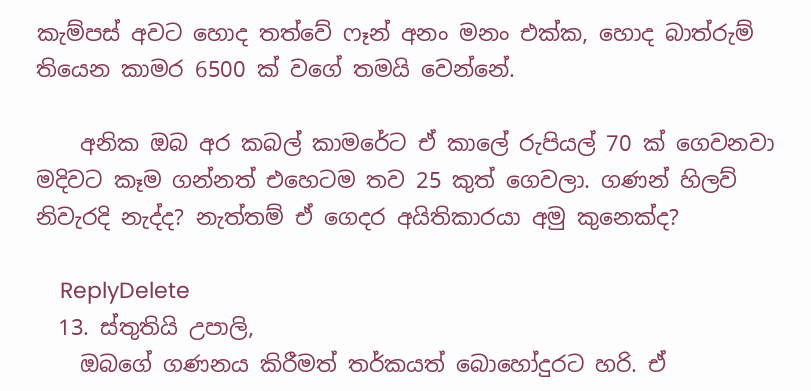කැම්පස් අවට හොද තත්වේ ෆෑන් අනං මනං එක්ක, හොද බාත්රුම් තියෙන කාමර 6500 ක් වගේ තමයි වෙන්නේ.

    අනික ඔබ අර කබල් කාමරේට ඒ කාලේ රුපියල් 70 ක් ගෙවනවා මදිවට කෑම ගන්නත් එහෙටම තව 25 කුත් ගෙවලා. ගණන් හිලව් නිවැරදි නැද්ද? නැත්තම් ඒ ගෙදර අයිතිකාරයා අමු කුනෙක්‌ද?

    ReplyDelete
  13. ස්තුතියි උපාලි,
    ඔබගේ ගණනය කිරීමත් තර්කයත් බොහෝදුරට හරි. ඒ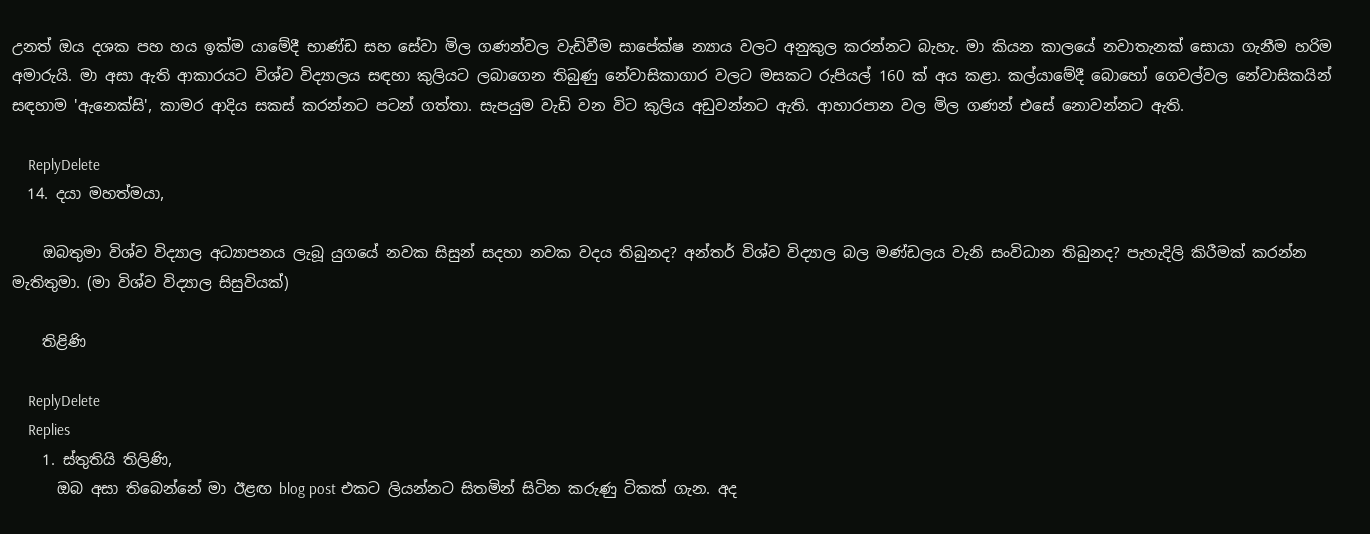උනත් ඔය දශක පහ හය ඉක්ම යාමේදී භාණ්ඩ සහ සේවා මිල ගණන්වල වැඩිවීම සාපේක්ෂ න්‍යාය වලට අනුකුල කරන්නට බැහැ. ම‍ා කියන කාලයේ නවාතැනක් සොයා ගැනීම හරිම අමාරුයි. ම‍ා අසා ඇති ආකාරයට විශ්ව විද්‍යාලය සඳහා කුලියට ලබාගෙන තිබුණු නේවාසිකාගාර වලට මසකට රුපියල් 160 ක් අය කළා. කල්යාමේදී බොහෝ ගෙවල්වල නේවාසිකයින් සඳහාම 'ඇනෙක්සි', කාමර ආදිය සකස් කරන්නට පටන් ගත්තා. සැපයුම වැඩි වන විට කුලිය අඩුවන්නට ඇති. ආහාරපාන වල මිල ගණන් එසේ නොවන්නට ඇති.

    ReplyDelete
  14. දයා මහත්මයා,

    ඔබතුමා විශ්ව විද්‍යාල අධ්‍යාපනය ලැබූ යුගයේ නවක සිසුන් සදහා නවක වදය තිබුනද? අන්තර් විශ්ව විද්‍යාල බල මණ්ඩලය වැනි සංවිධාන තිබුනද? පැහැදිලි කිරීමක් කරන්න මැතිතුමා. (මා විශ්ව විද්‍යාල සිසුවියක්)

    තිළිණි

    ReplyDelete
    Replies
    1. ස්තුතියි තිලිණි,
      ඔබ අසා තිබෙන්නේ මා ඊළඟ blog post එකට ලියන්නට සිතමින් සිටින කරුණු ටිකක් ගැන. අද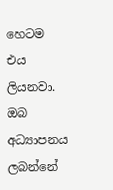හෙටම එය ලියනවා. ඔබ අධ්‍යාපනය ලබන්නේ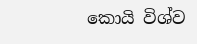කොයි විශ්ව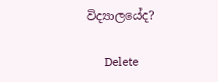විද්‍යාලයේද?

      Delete